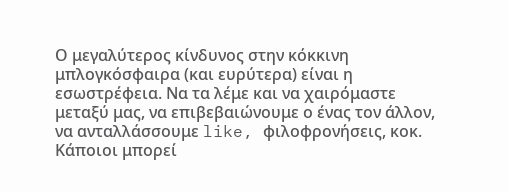Ο μεγαλύτερος κίνδυνος στην κόκκινη μπλογκόσφαιρα (και ευρύτερα) είναι η εσωστρέφεια. Να τα λέμε και να χαιρόμαστε μεταξύ μας, να επιβεβαιώνουμε ο ένας τον άλλον, να ανταλλάσσουμε like, φιλοφρονήσεις, κοκ. Κάποιοι μπορεί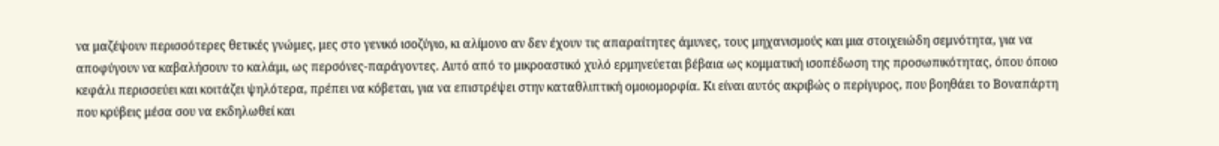να μαζέψουν περισσότερες θετικές γνώμες, μες στο γενικό ισοζύγιο, κι αλίμονο αν δεν έχουν τις απαραίτητες άμυνες, τους μηχανισμούς και μια στοιχειώδη σεμνότητα, για να αποφύγουν να καβαλήσουν το καλάμι, ως περσόνες-παράγοντες. Αυτό από το μικροαστικό χυλό ερμηνεύεται βέβαια ως κομματική ισοπέδωση της προσωπικότητας, όπου όποιο κεφάλι περισσεύει και κοιτάζει ψηλότερα, πρέπει να κόβεται, για να επιστρέψει στην καταθλιπτική ομοιομορφία. Κι είναι αυτός ακριβώς ο περίγυρος, που βοηθάει το Βοναπάρτη που κρύβεις μέσα σου να εκδηλωθεί και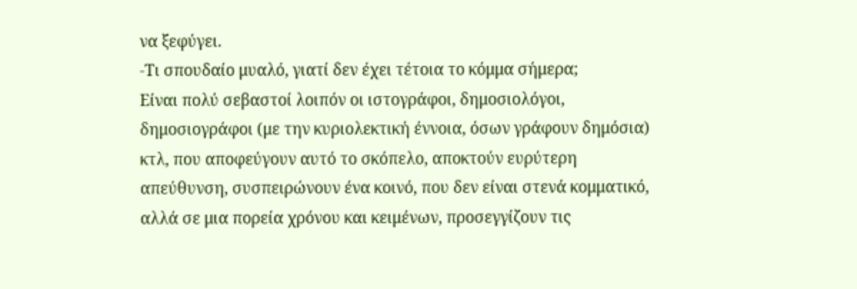να ξεφύγει.
-Τι σπουδαίο μυαλό, γιατί δεν έχει τέτοια το κόμμα σήμερα;
Είναι πολύ σεβαστοί λοιπόν οι ιστογράφοι, δημοσιολόγοι, δημοσιογράφοι (με την κυριολεκτική έννοια, όσων γράφουν δημόσια) κτλ, που αποφεύγουν αυτό το σκόπελο, αποκτούν ευρύτερη απεύθυνση, συσπειρώνουν ένα κοινό, που δεν είναι στενά κομματικό, αλλά σε μια πορεία χρόνου και κειμένων, προσεγγίζουν τις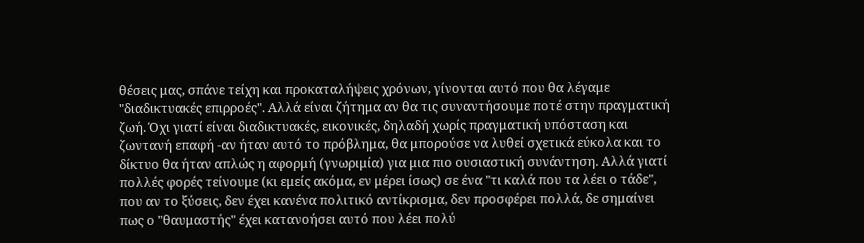θέσεις μας, σπάνε τείχη και προκαταλήψεις χρόνων, γίνονται αυτό που θα λέγαμε "διαδικτυακές επιρροές". Αλλά είναι ζήτημα αν θα τις συναντήσουμε ποτέ στην πραγματική ζωή. Όχι γιατί είναι διαδικτυακές, εικονικές, δηλαδή χωρίς πραγματική υπόσταση και ζωντανή επαφή -αν ήταν αυτό το πρόβλημα, θα μπορούσε να λυθεί σχετικά εύκολα και το δίκτυο θα ήταν απλώς η αφορμή (γνωριμία) για μια πιο ουσιαστική συνάντηση. Αλλά γιατί πολλές φορές τείνουμε (κι εμείς ακόμα, εν μέρει ίσως) σε ένα "τι καλά που τα λέει ο τάδε", που αν το ξύσεις, δεν έχει κανένα πολιτικό αντίκρισμα, δεν προσφέρει πολλά, δε σημαίνει πως ο "θαυμαστής" έχει κατανοήσει αυτό που λέει πολύ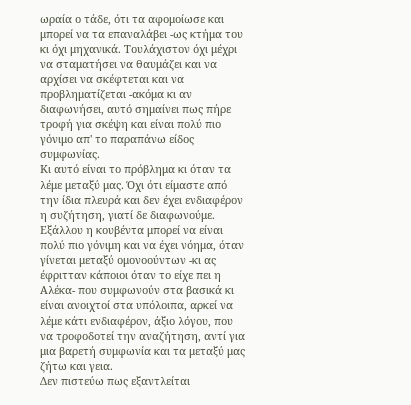ωραία ο τάδε, ότι τα αφομοίωσε και μπορεί να τα επαναλάβει -ως κτήμα του κι όχι μηχανικά. Τουλάχιστον όχι μέχρι να σταματήσει να θαυμάζει και να αρχίσει να σκέφτεται και να προβληματίζεται -ακόμα κι αν διαφωνήσει, αυτό σημαίνει πως πήρε τροφή για σκέψη και είναι πολύ πιο γόνιμο απ' το παραπάνω είδος συμφωνίας.
Κι αυτό είναι το πρόβλημα κι όταν τα λέμε μεταξύ μας. Όχι ότι είμαστε από την ίδια πλευρά και δεν έχει ενδιαφέρον η συζήτηση, γιατί δε διαφωνούμε. Εξάλλου η κουβέντα μπορεί να είναι πολύ πιο γόνιμη και να έχει νόημα, όταν γίνεται μεταξύ ομονοούντων -κι ας έφριτταν κάποιοι όταν το είχε πει η Αλέκα- που συμφωνούν στα βασικά κι είναι ανοιχτοί στα υπόλοιπα, αρκεί να λέμε κάτι ενδιαφέρον, άξιο λόγου, που να τροφοδοτεί την αναζήτηση, αντί για μια βαρετή συμφωνία και τα μεταξύ μας ζήτω και γεια.
Δεν πιστεύω πως εξαντλείται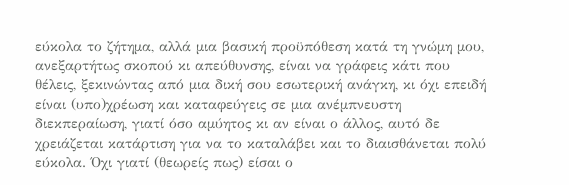εύκολα το ζήτημα, αλλά μια βασική προϋπόθεση κατά τη γνώμη μου, ανεξαρτήτως σκοπού κι απεύθυνσης, είναι να γράφεις κάτι που θέλεις, ξεκινώντας από μια δική σου εσωτερική ανάγκη, κι όχι επειδή είναι (υπο)χρέωση και καταφεύγεις σε μια ανέμπνευστη διεκπεραίωση, γιατί όσο αμύητος κι αν είναι ο άλλος, αυτό δε χρειάζεται κατάρτιση για να το καταλάβει και το διαισθάνεται πολύ εύκολα. Όχι γιατί (θεωρείς πως) είσαι ο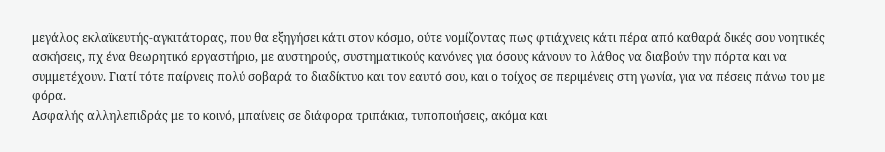μεγάλος εκλαϊκευτής-αγκιτάτορας, που θα εξηγήσει κάτι στον κόσμο, ούτε νομίζοντας πως φτιάχνεις κάτι πέρα από καθαρά δικές σου νοητικές ασκήσεις, πχ ένα θεωρητικό εργαστήριο, με αυστηρούς, συστηματικούς κανόνες για όσους κάνουν το λάθος να διαβούν την πόρτα και να συμμετέχουν. Γιατί τότε παίρνεις πολύ σοβαρά το διαδίκτυο και τον εαυτό σου, και ο τοίχος σε περιμένεις στη γωνία, για να πέσεις πάνω του με φόρα.
Ασφαλής αλληλεπιδράς με το κοινό, μπαίνεις σε διάφορα τριπάκια, τυποποιήσεις, ακόμα και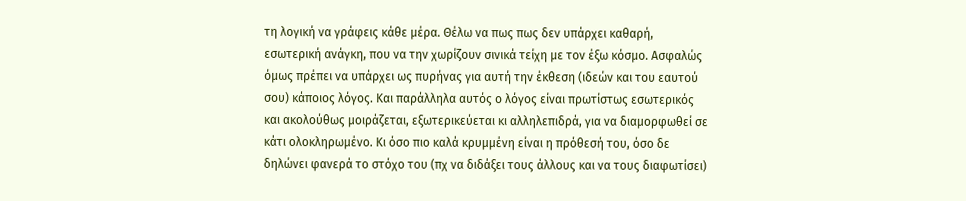τη λογική να γράφεις κάθε μέρα. Θέλω να πως πως δεν υπάρχει καθαρή, εσωτερική ανάγκη, που να την χωρίζουν σινικά τείχη με τον έξω κόσμο. Ασφαλώς όμως πρέπει να υπάρχει ως πυρήνας για αυτή την έκθεση (ιδεών και του εαυτού σου) κάποιος λόγος. Και παράλληλα αυτός ο λόγος είναι πρωτίστως εσωτερικός και ακολούθως μοιράζεται, εξωτερικεύεται κι αλληλεπιδρά, για να διαμορφωθεί σε κάτι ολοκληρωμένο. Κι όσο πιο καλά κρυμμένη είναι η πρόθεσή του, όσο δε δηλώνει φανερά το στόχο του (πχ να διδάξει τους άλλους και να τους διαφωτίσει)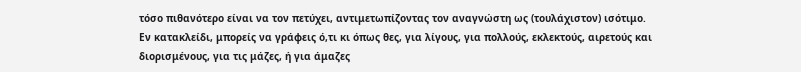τόσο πιθανότερο είναι να τον πετύχει, αντιμετωπίζοντας τον αναγνώστη ως (τουλάχιστον) ισότιμο.
Εν κατακλείδι, μπορείς να γράφεις ό,τι κι όπως θες, για λίγους, για πολλούς, εκλεκτούς, αιρετούς και διορισμένους, για τις μάζες, ή για άμαζες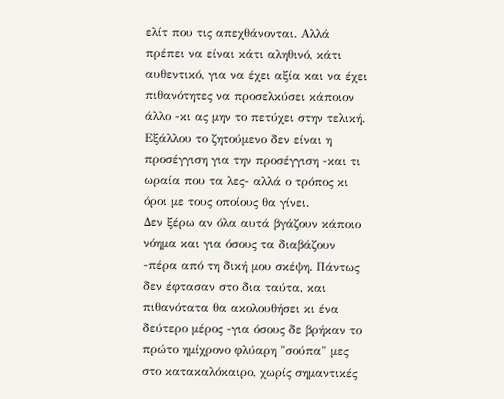ελίτ που τις απεχθάνονται. Αλλά πρέπει να είναι κάτι αληθινό, κάτι αυθεντικό, για να έχει αξία και να έχει πιθανότητες να προσελκύσει κάποιον άλλο -κι ας μην το πετύχει στην τελική. Εξάλλου το ζητούμενο δεν είναι η προσέγγιση για την προσέγγιση -και τι ωραία που τα λες- αλλά ο τρόπος κι όροι με τους οποίους θα γίνει.
Δεν ξέρω αν όλα αυτά βγάζουν κάποιο νόημα και για όσους τα διαβάζουν -πέρα από τη δική μου σκέψη. Πάντως δεν έφτασαν στο δια ταύτα, και πιθανότατα θα ακολουθήσει κι ένα δεύτερο μέρος -για όσους δε βρήκαν το πρώτο ημίχρονο φλύαρη "σούπα" μες στο κατακαλόκαιρο, χωρίς σημαντικές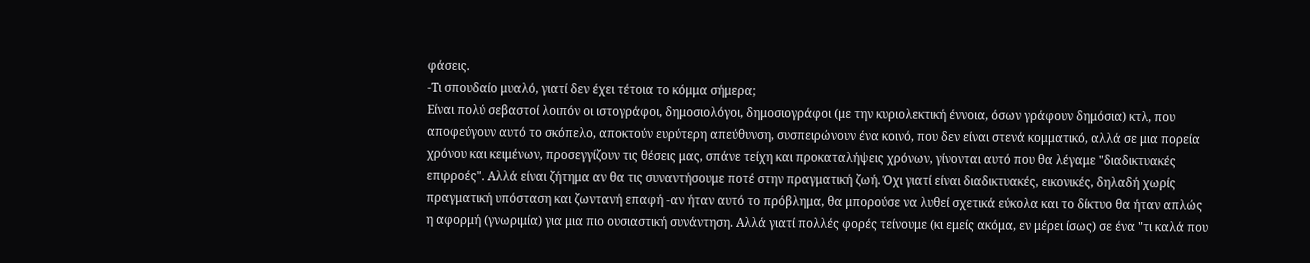φάσεις.
-Τι σπουδαίο μυαλό, γιατί δεν έχει τέτοια το κόμμα σήμερα;
Είναι πολύ σεβαστοί λοιπόν οι ιστογράφοι, δημοσιολόγοι, δημοσιογράφοι (με την κυριολεκτική έννοια, όσων γράφουν δημόσια) κτλ, που αποφεύγουν αυτό το σκόπελο, αποκτούν ευρύτερη απεύθυνση, συσπειρώνουν ένα κοινό, που δεν είναι στενά κομματικό, αλλά σε μια πορεία χρόνου και κειμένων, προσεγγίζουν τις θέσεις μας, σπάνε τείχη και προκαταλήψεις χρόνων, γίνονται αυτό που θα λέγαμε "διαδικτυακές επιρροές". Αλλά είναι ζήτημα αν θα τις συναντήσουμε ποτέ στην πραγματική ζωή. Όχι γιατί είναι διαδικτυακές, εικονικές, δηλαδή χωρίς πραγματική υπόσταση και ζωντανή επαφή -αν ήταν αυτό το πρόβλημα, θα μπορούσε να λυθεί σχετικά εύκολα και το δίκτυο θα ήταν απλώς η αφορμή (γνωριμία) για μια πιο ουσιαστική συνάντηση. Αλλά γιατί πολλές φορές τείνουμε (κι εμείς ακόμα, εν μέρει ίσως) σε ένα "τι καλά που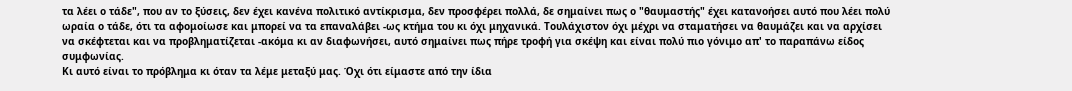τα λέει ο τάδε", που αν το ξύσεις, δεν έχει κανένα πολιτικό αντίκρισμα, δεν προσφέρει πολλά, δε σημαίνει πως ο "θαυμαστής" έχει κατανοήσει αυτό που λέει πολύ ωραία ο τάδε, ότι τα αφομοίωσε και μπορεί να τα επαναλάβει -ως κτήμα του κι όχι μηχανικά. Τουλάχιστον όχι μέχρι να σταματήσει να θαυμάζει και να αρχίσει να σκέφτεται και να προβληματίζεται -ακόμα κι αν διαφωνήσει, αυτό σημαίνει πως πήρε τροφή για σκέψη και είναι πολύ πιο γόνιμο απ' το παραπάνω είδος συμφωνίας.
Κι αυτό είναι το πρόβλημα κι όταν τα λέμε μεταξύ μας. Όχι ότι είμαστε από την ίδια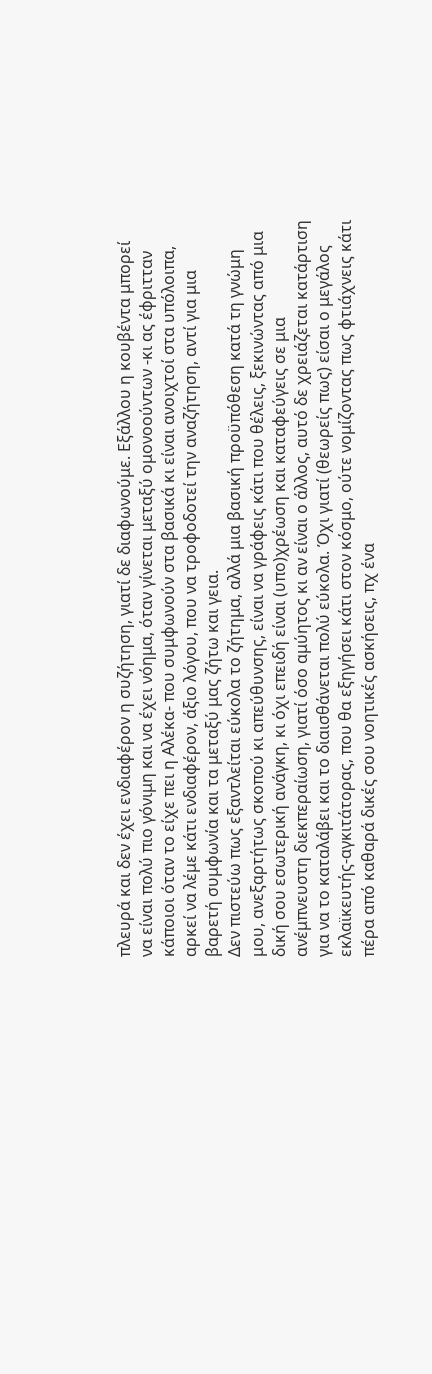πλευρά και δεν έχει ενδιαφέρον η συζήτηση, γιατί δε διαφωνούμε. Εξάλλου η κουβέντα μπορεί να είναι πολύ πιο γόνιμη και να έχει νόημα, όταν γίνεται μεταξύ ομονοούντων -κι ας έφριτταν κάποιοι όταν το είχε πει η Αλέκα- που συμφωνούν στα βασικά κι είναι ανοιχτοί στα υπόλοιπα, αρκεί να λέμε κάτι ενδιαφέρον, άξιο λόγου, που να τροφοδοτεί την αναζήτηση, αντί για μια βαρετή συμφωνία και τα μεταξύ μας ζήτω και γεια.
Δεν πιστεύω πως εξαντλείται εύκολα το ζήτημα, αλλά μια βασική προϋπόθεση κατά τη γνώμη μου, ανεξαρτήτως σκοπού κι απεύθυνσης, είναι να γράφεις κάτι που θέλεις, ξεκινώντας από μια δική σου εσωτερική ανάγκη, κι όχι επειδή είναι (υπο)χρέωση και καταφεύγεις σε μια ανέμπνευστη διεκπεραίωση, γιατί όσο αμύητος κι αν είναι ο άλλος, αυτό δε χρειάζεται κατάρτιση για να το καταλάβει και το διαισθάνεται πολύ εύκολα. Όχι γιατί (θεωρείς πως) είσαι ο μεγάλος εκλαϊκευτής-αγκιτάτορας, που θα εξηγήσει κάτι στον κόσμο, ούτε νομίζοντας πως φτιάχνεις κάτι πέρα από καθαρά δικές σου νοητικές ασκήσεις, πχ ένα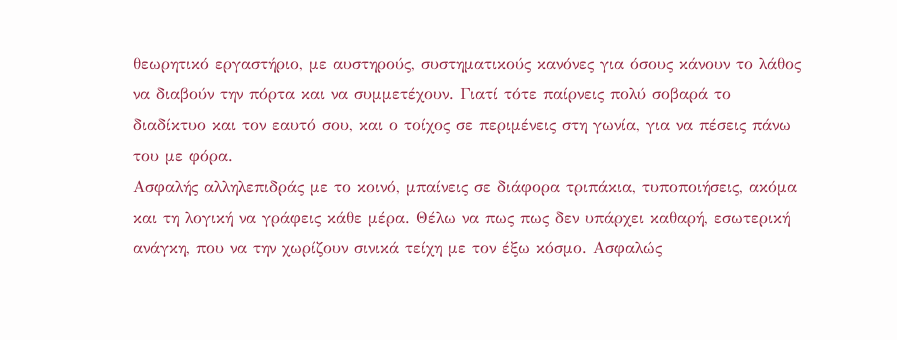θεωρητικό εργαστήριο, με αυστηρούς, συστηματικούς κανόνες για όσους κάνουν το λάθος να διαβούν την πόρτα και να συμμετέχουν. Γιατί τότε παίρνεις πολύ σοβαρά το διαδίκτυο και τον εαυτό σου, και ο τοίχος σε περιμένεις στη γωνία, για να πέσεις πάνω του με φόρα.
Ασφαλής αλληλεπιδράς με το κοινό, μπαίνεις σε διάφορα τριπάκια, τυποποιήσεις, ακόμα και τη λογική να γράφεις κάθε μέρα. Θέλω να πως πως δεν υπάρχει καθαρή, εσωτερική ανάγκη, που να την χωρίζουν σινικά τείχη με τον έξω κόσμο. Ασφαλώς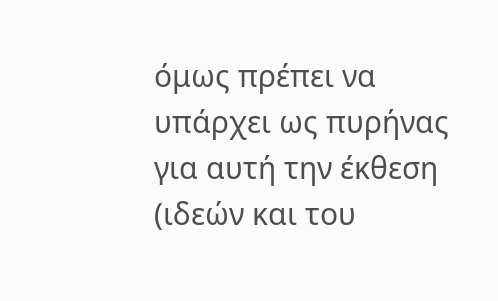όμως πρέπει να υπάρχει ως πυρήνας για αυτή την έκθεση (ιδεών και του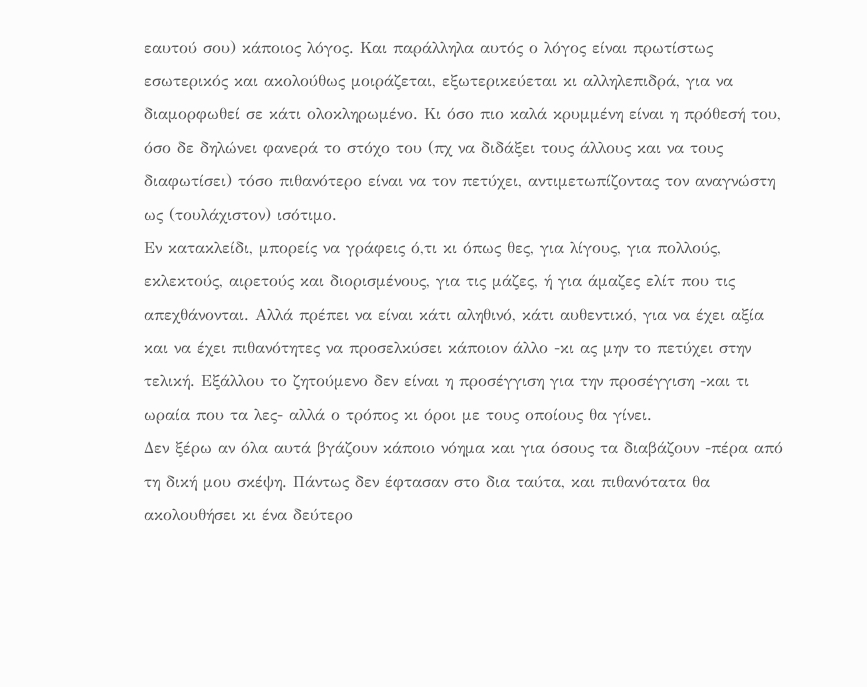εαυτού σου) κάποιος λόγος. Και παράλληλα αυτός ο λόγος είναι πρωτίστως εσωτερικός και ακολούθως μοιράζεται, εξωτερικεύεται κι αλληλεπιδρά, για να διαμορφωθεί σε κάτι ολοκληρωμένο. Κι όσο πιο καλά κρυμμένη είναι η πρόθεσή του, όσο δε δηλώνει φανερά το στόχο του (πχ να διδάξει τους άλλους και να τους διαφωτίσει) τόσο πιθανότερο είναι να τον πετύχει, αντιμετωπίζοντας τον αναγνώστη ως (τουλάχιστον) ισότιμο.
Εν κατακλείδι, μπορείς να γράφεις ό,τι κι όπως θες, για λίγους, για πολλούς, εκλεκτούς, αιρετούς και διορισμένους, για τις μάζες, ή για άμαζες ελίτ που τις απεχθάνονται. Αλλά πρέπει να είναι κάτι αληθινό, κάτι αυθεντικό, για να έχει αξία και να έχει πιθανότητες να προσελκύσει κάποιον άλλο -κι ας μην το πετύχει στην τελική. Εξάλλου το ζητούμενο δεν είναι η προσέγγιση για την προσέγγιση -και τι ωραία που τα λες- αλλά ο τρόπος κι όροι με τους οποίους θα γίνει.
Δεν ξέρω αν όλα αυτά βγάζουν κάποιο νόημα και για όσους τα διαβάζουν -πέρα από τη δική μου σκέψη. Πάντως δεν έφτασαν στο δια ταύτα, και πιθανότατα θα ακολουθήσει κι ένα δεύτερο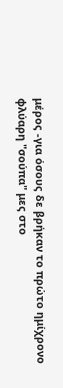μέρος -για όσους δε βρήκαν το πρώτο ημίχρονο φλύαρη "σούπα" μες στο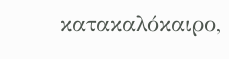κατακαλόκαιρο,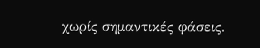χωρίς σημαντικές φάσεις.